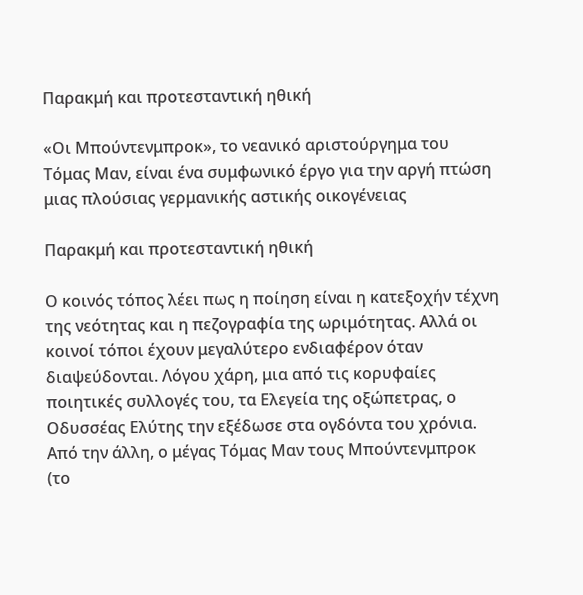Παρακμή και προτεσταντική ηθική

«Οι Μπούντενμπροκ», το νεανικό αριστούργημα του Τόμας Μαν, είναι ένα συμφωνικό έργο για την αργή πτώση μιας πλούσιας γερμανικής αστικής οικογένειας

Παρακμή και προτεσταντική ηθική

Ο κοινός τόπος λέει πως η ποίηση είναι η κατεξοχήν τέχνη της νεότητας και η πεζογραφία της ωριμότητας. Αλλά οι κοινοί τόποι έχουν μεγαλύτερο ενδιαφέρον όταν διαψεύδονται. Λόγου χάρη, μια από τις κορυφαίες ποιητικές συλλογές του, τα Ελεγεία της οξώπετρας, ο Οδυσσέας Ελύτης την εξέδωσε στα ογδόντα του χρόνια. Από την άλλη, ο μέγας Τόμας Μαν τους Μπούντενμπροκ (το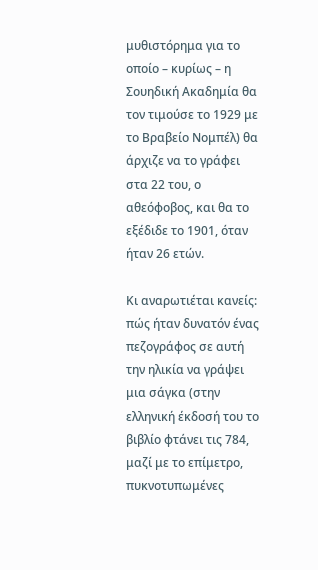μυθιστόρημα για το οποίο – κυρίως – η Σουηδική Ακαδημία θα τον τιμούσε το 1929 με το Βραβείο Νομπέλ) θα άρχιζε να το γράφει στα 22 του, ο αθεόφοβος, και θα το εξέδιδε το 1901, όταν ήταν 26 ετών.

Κι αναρωτιέται κανείς: πώς ήταν δυνατόν ένας πεζογράφος σε αυτή την ηλικία να γράψει μια σάγκα (στην ελληνική έκδοσή του το βιβλίο φτάνει τις 784, μαζί με το επίμετρο, πυκνοτυπωμένες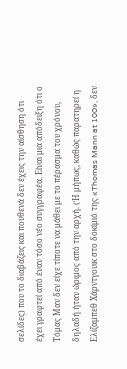σελίδες) που το διαβάζεις και πουθενά δεν έχεις την αίσθηση ότι έχει γραφτεί από έναν τόσο νέο συγγραφέα. Είναι μια απόδειξη ότι ο Τόμας Μαν δεν είχε τίποτε να μάθει με το πέρασμα του χρόνου, δηλαδή ήταν ώριμος από την αρχή. (Ή μήπως, καθώς παρατηρεί η Ελίζαμπεθ Χάρντγουικ στο δοκίμιό της «Thomas Mann at 100», δεν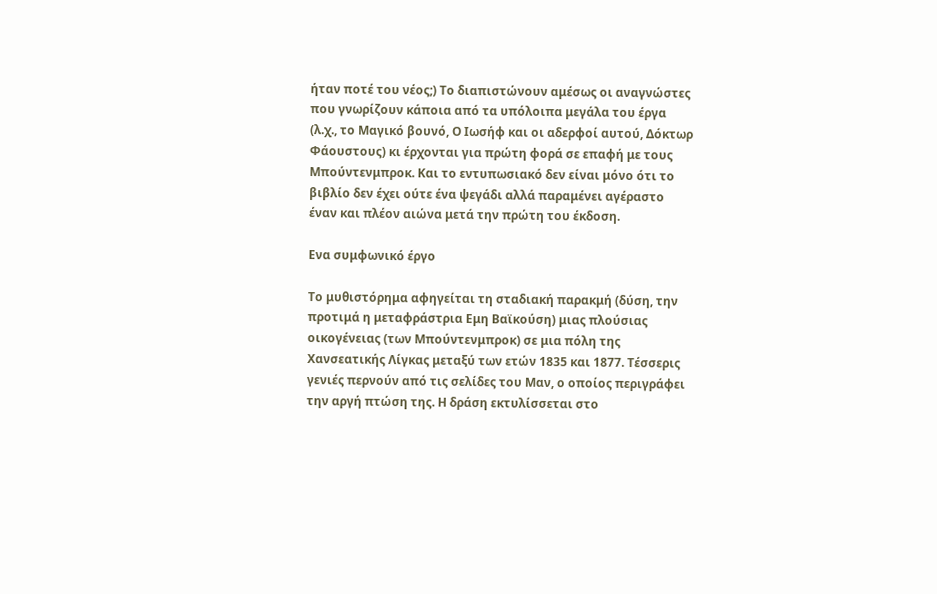ήταν ποτέ του νέος;) Το διαπιστώνουν αμέσως οι αναγνώστες που γνωρίζουν κάποια από τα υπόλοιπα μεγάλα του έργα (λ.χ., το Μαγικό βουνό, Ο Ιωσήφ και οι αδερφοί αυτού, Δόκτωρ Φάουστους) κι έρχονται για πρώτη φορά σε επαφή με τους Μπούντενμπροκ. Και το εντυπωσιακό δεν είναι μόνο ότι το βιβλίο δεν έχει ούτε ένα ψεγάδι αλλά παραμένει αγέραστο έναν και πλέον αιώνα μετά την πρώτη του έκδοση.

Ενα συμφωνικό έργο

Το μυθιστόρημα αφηγείται τη σταδιακή παρακμή (δύση, την προτιμά η μεταφράστρια Εμη Βαϊκούση) μιας πλούσιας οικογένειας (των Μπούντενμπροκ) σε μια πόλη της Χανσεατικής Λίγκας μεταξύ των ετών 1835 και 1877. Τέσσερις γενιές περνούν από τις σελίδες του Μαν, ο οποίος περιγράφει την αργή πτώση της. Η δράση εκτυλίσσεται στο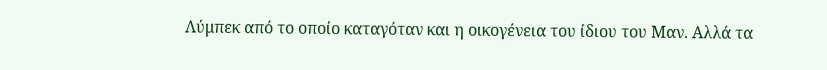Λύμπεκ από το οποίο καταγόταν και η οικογένεια του ίδιου του Μαν. Αλλά τα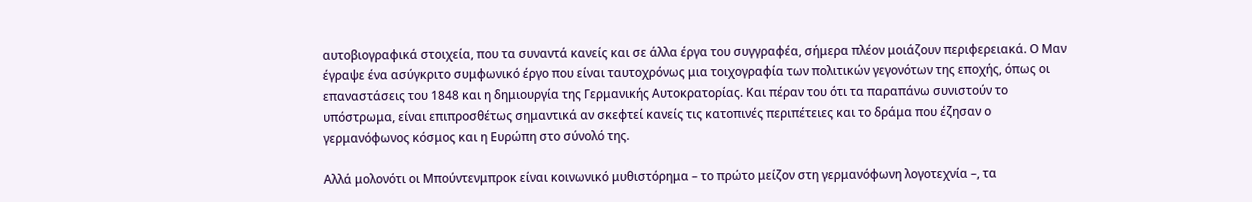αυτοβιογραφικά στοιχεία, που τα συναντά κανείς και σε άλλα έργα του συγγραφέα, σήμερα πλέον μοιάζουν περιφερειακά. Ο Μαν έγραψε ένα ασύγκριτο συμφωνικό έργο που είναι ταυτοχρόνως μια τοιχογραφία των πολιτικών γεγονότων της εποχής, όπως οι επαναστάσεις του 1848 και η δημιουργία της Γερμανικής Αυτοκρατορίας. Και πέραν του ότι τα παραπάνω συνιστούν το υπόστρωμα, είναι επιπροσθέτως σημαντικά αν σκεφτεί κανείς τις κατοπινές περιπέτειες και το δράμα που έζησαν ο γερμανόφωνος κόσμος και η Ευρώπη στο σύνολό της.

Αλλά μολονότι οι Μπούντενμπροκ είναι κοινωνικό μυθιστόρημα – το πρώτο μείζον στη γερμανόφωνη λογοτεχνία –, τα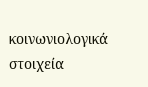κοινωνιολογικά στοιχεία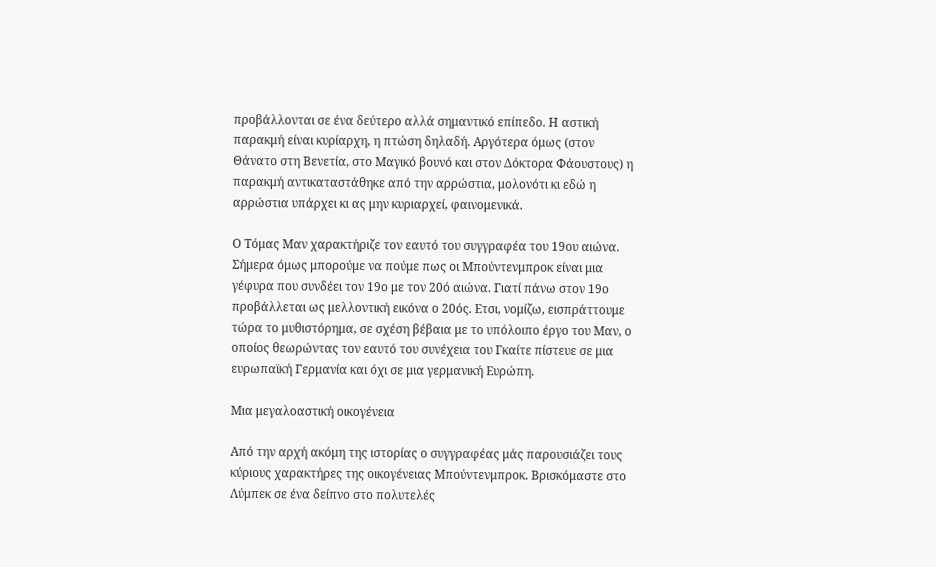προβάλλονται σε ένα δεύτερο αλλά σημαντικό επίπεδο. Η αστική παρακμή είναι κυρίαρχη, η πτώση δηλαδή. Αργότερα όμως (στον Θάνατο στη Βενετία, στο Μαγικό βουνό και στον Δόκτορα Φάουστους) η παρακμή αντικαταστάθηκε από την αρρώστια, μολονότι κι εδώ η αρρώστια υπάρχει κι ας μην κυριαρχεί, φαινομενικά.

Ο Τόμας Μαν χαρακτήριζε τον εαυτό του συγγραφέα του 19ου αιώνα. Σήμερα όμως μπορούμε να πούμε πως οι Μπούντενμπροκ είναι μια γέφυρα που συνδέει τον 19ο με τον 20ό αιώνα. Γιατί πάνω στον 19ο προβάλλεται ως μελλοντική εικόνα ο 20ός. Ετσι, νομίζω, εισπράττουμε τώρα το μυθιστόρημα, σε σχέση βέβαια με το υπόλοιπο έργο του Μαν, ο οποίος θεωρώντας τον εαυτό του συνέχεια του Γκαίτε πίστευε σε μια ευρωπαϊκή Γερμανία και όχι σε μια γερμανική Ευρώπη.

Μια μεγαλοαστική οικογένεια

Από την αρχή ακόμη της ιστορίας ο συγγραφέας μάς παρουσιάζει τους κύριους χαρακτήρες της οικογένειας Μπούντενμπροκ. Βρισκόμαστε στο Λύμπεκ σε ένα δείπνο στο πολυτελές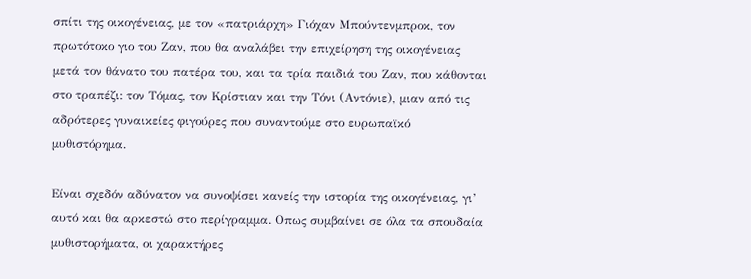σπίτι της οικογένειας, με τον «πατριάρχη» Γιόχαν Μπούντενμπροκ, τον πρωτότοκο γιο του Ζαν, που θα αναλάβει την επιχείρηση της οικογένειας μετά τον θάνατο του πατέρα του, και τα τρία παιδιά του Ζαν, που κάθονται στο τραπέζι: τον Τόμας, τον Κρίστιαν και την Τόνι (Αντόνιε), μιαν από τις αδρότερες γυναικείες φιγούρες που συναντούμε στο ευρωπαϊκό μυθιστόρημα.

Είναι σχεδόν αδύνατον να συνοψίσει κανείς την ιστορία της οικογένειας, γι’ αυτό και θα αρκεστώ στο περίγραμμα. Οπως συμβαίνει σε όλα τα σπουδαία μυθιστορήματα, οι χαρακτήρες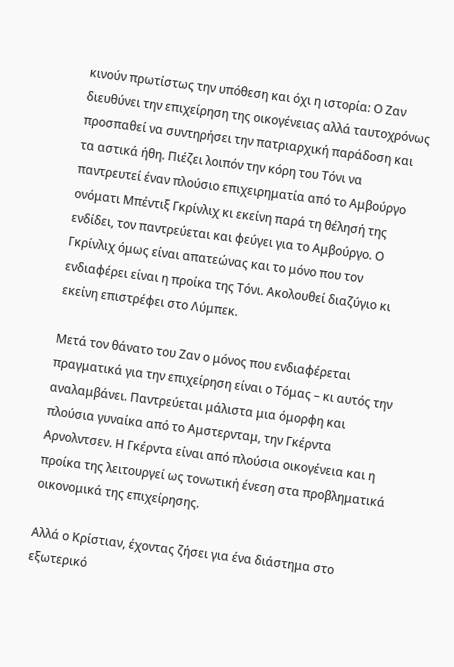κινούν πρωτίστως την υπόθεση και όχι η ιστορία: Ο Ζαν διευθύνει την επιχείρηση της οικογένειας αλλά ταυτοχρόνως προσπαθεί να συντηρήσει την πατριαρχική παράδοση και τα αστικά ήθη. Πιέζει λοιπόν την κόρη του Τόνι να παντρευτεί έναν πλούσιο επιχειρηματία από το Αμβούργο ονόματι Μπέντιξ Γκρίνλιχ κι εκείνη παρά τη θέλησή της ενδίδει, τον παντρεύεται και φεύγει για το Αμβούργο. Ο Γκρίνλιχ όμως είναι απατεώνας και το μόνο που τον ενδιαφέρει είναι η προίκα της Τόνι. Ακολουθεί διαζύγιο κι εκείνη επιστρέφει στο Λύμπεκ.

Μετά τον θάνατο του Ζαν ο μόνος που ενδιαφέρεται πραγματικά για την επιχείρηση είναι ο Τόμας – κι αυτός την αναλαμβάνει. Παντρεύεται μάλιστα μια όμορφη και πλούσια γυναίκα από το Αμστερνταμ, την Γκέρντα Αρνολντσεν. Η Γκέρντα είναι από πλούσια οικογένεια και η προίκα της λειτουργεί ως τονωτική ένεση στα προβληματικά οικονομικά της επιχείρησης.

Αλλά ο Κρίστιαν, έχοντας ζήσει για ένα διάστημα στο εξωτερικό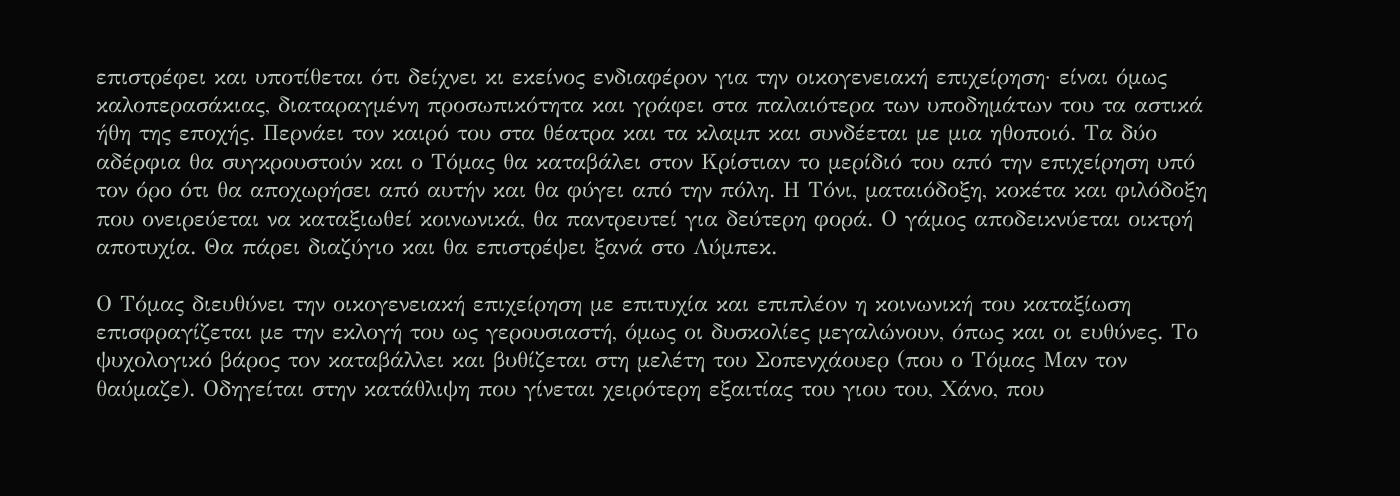επιστρέφει και υποτίθεται ότι δείχνει κι εκείνος ενδιαφέρον για την οικογενειακή επιχείρηση· είναι όμως καλοπερασάκιας, διαταραγμένη προσωπικότητα και γράφει στα παλαιότερα των υποδημάτων του τα αστικά ήθη της εποχής. Περνάει τον καιρό του στα θέατρα και τα κλαμπ και συνδέεται με μια ηθοποιό. Τα δύο αδέρφια θα συγκρουστούν και ο Τόμας θα καταβάλει στον Κρίστιαν το μερίδιό του από την επιχείρηση υπό τον όρο ότι θα αποχωρήσει από αυτήν και θα φύγει από την πόλη. Η Τόνι, ματαιόδοξη, κοκέτα και φιλόδοξη που ονειρεύεται να καταξιωθεί κοινωνικά, θα παντρευτεί για δεύτερη φορά. Ο γάμος αποδεικνύεται οικτρή αποτυχία. Θα πάρει διαζύγιο και θα επιστρέψει ξανά στο Λύμπεκ.

Ο Τόμας διευθύνει την οικογενειακή επιχείρηση με επιτυχία και επιπλέον η κοινωνική του καταξίωση επισφραγίζεται με την εκλογή του ως γερουσιαστή, όμως οι δυσκολίες μεγαλώνουν, όπως και οι ευθύνες. Το ψυχολογικό βάρος τον καταβάλλει και βυθίζεται στη μελέτη του Σοπενχάουερ (που ο Τόμας Μαν τον θαύμαζε). Οδηγείται στην κατάθλιψη που γίνεται χειρότερη εξαιτίας του γιου του, Χάνο, που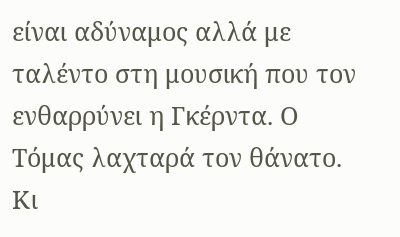είναι αδύναμος αλλά με ταλέντο στη μουσική που τον ενθαρρύνει η Γκέρντα. Ο Τόμας λαχταρά τον θάνατο. Κι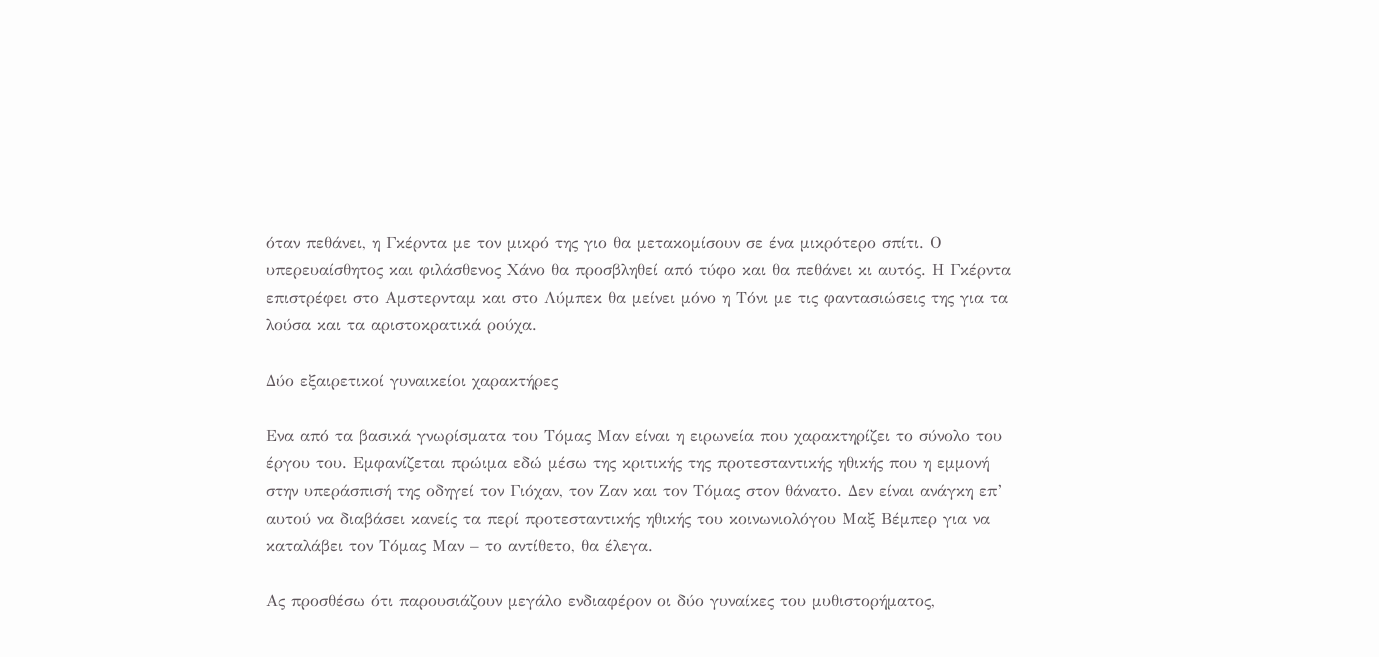όταν πεθάνει, η Γκέρντα με τον μικρό της γιο θα μετακομίσουν σε ένα μικρότερο σπίτι. Ο υπερευαίσθητος και φιλάσθενος Χάνο θα προσβληθεί από τύφο και θα πεθάνει κι αυτός. Η Γκέρντα επιστρέφει στο Αμστερνταμ και στο Λύμπεκ θα μείνει μόνο η Τόνι με τις φαντασιώσεις της για τα λούσα και τα αριστοκρατικά ρούχα.

Δύο εξαιρετικοί γυναικείοι χαρακτήρες

Ενα από τα βασικά γνωρίσματα του Τόμας Μαν είναι η ειρωνεία που χαρακτηρίζει το σύνολο του έργου του. Εμφανίζεται πρώιμα εδώ μέσω της κριτικής της προτεσταντικής ηθικής που η εμμονή στην υπεράσπισή της οδηγεί τον Γιόχαν, τον Ζαν και τον Τόμας στον θάνατο. Δεν είναι ανάγκη επ’ αυτού να διαβάσει κανείς τα περί προτεσταντικής ηθικής του κοινωνιολόγου Μαξ Βέμπερ για να καταλάβει τον Τόμας Μαν – το αντίθετο, θα έλεγα.

Ας προσθέσω ότι παρουσιάζουν μεγάλο ενδιαφέρον οι δύο γυναίκες του μυθιστορήματος,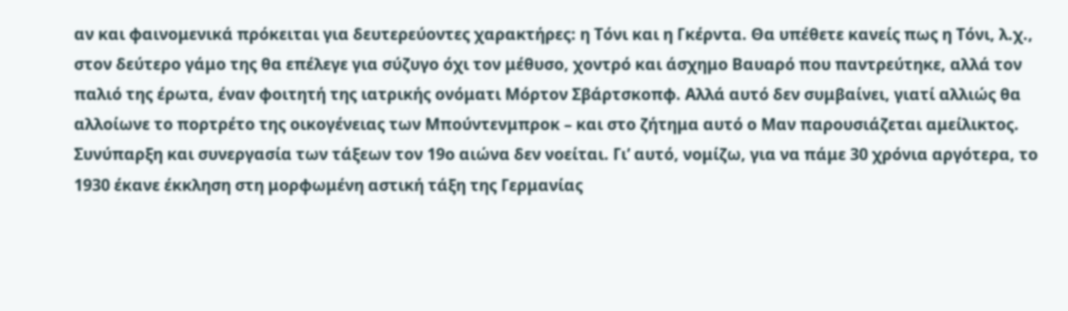αν και φαινομενικά πρόκειται για δευτερεύοντες χαρακτήρες: η Τόνι και η Γκέρντα. Θα υπέθετε κανείς πως η Τόνι, λ.χ., στον δεύτερο γάμο της θα επέλεγε για σύζυγο όχι τον μέθυσο, χοντρό και άσχημο Βαυαρό που παντρεύτηκε, αλλά τον παλιό της έρωτα, έναν φοιτητή της ιατρικής ονόματι Μόρτον Σβάρτσκοπφ. Αλλά αυτό δεν συμβαίνει, γιατί αλλιώς θα αλλοίωνε το πορτρέτο της οικογένειας των Μπούντενμπροκ – και στο ζήτημα αυτό ο Μαν παρουσιάζεται αμείλικτος. Συνύπαρξη και συνεργασία των τάξεων τον 19ο αιώνα δεν νοείται. Γι’ αυτό, νομίζω, για να πάμε 30 χρόνια αργότερα, το 1930 έκανε έκκληση στη μορφωμένη αστική τάξη της Γερμανίας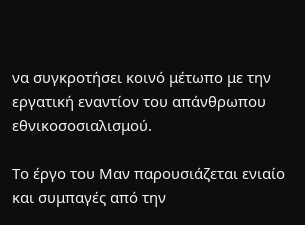να συγκροτήσει κοινό μέτωπο με την εργατική εναντίον του απάνθρωπου εθνικοσοσιαλισμού.

Το έργο του Μαν παρουσιάζεται ενιαίο και συμπαγές από την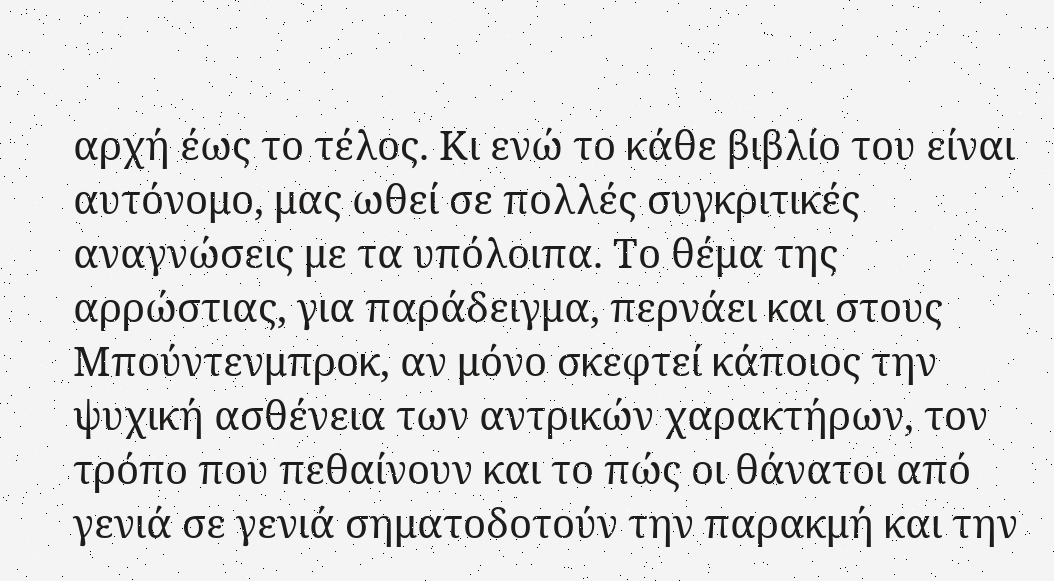αρχή έως το τέλος. Κι ενώ το κάθε βιβλίο του είναι αυτόνομο, μας ωθεί σε πολλές συγκριτικές αναγνώσεις με τα υπόλοιπα. Το θέμα της αρρώστιας, για παράδειγμα, περνάει και στους Μπούντενμπροκ, αν μόνο σκεφτεί κάποιος την ψυχική ασθένεια των αντρικών χαρακτήρων, τον τρόπο που πεθαίνουν και το πώς οι θάνατοι από γενιά σε γενιά σηματοδοτούν την παρακμή και την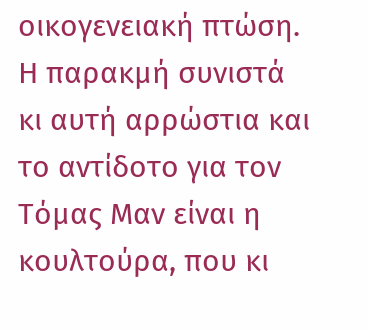οικογενειακή πτώση. Η παρακμή συνιστά κι αυτή αρρώστια και το αντίδοτο για τον Τόμας Μαν είναι η κουλτούρα, που κι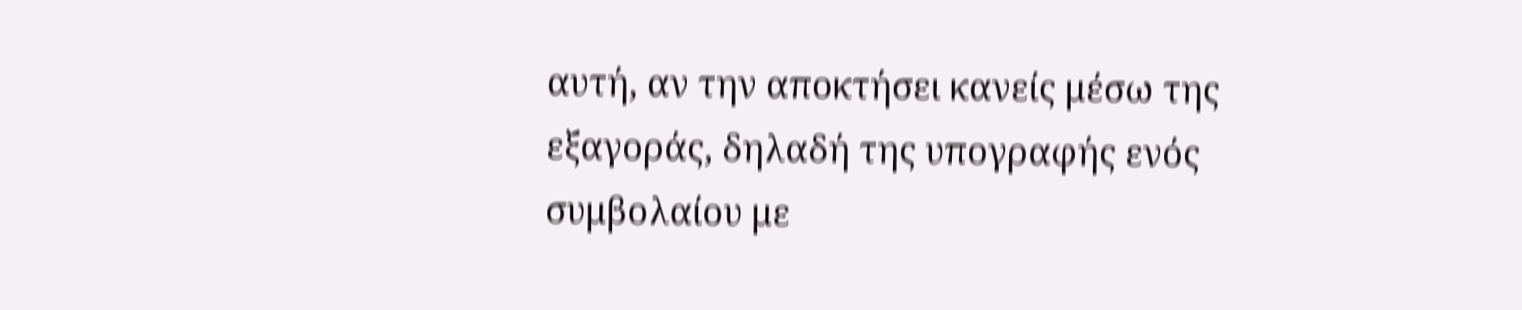αυτή, αν την αποκτήσει κανείς μέσω της εξαγοράς, δηλαδή της υπογραφής ενός συμβολαίου με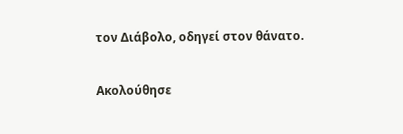τον Διάβολο, οδηγεί στον θάνατο.

Ακολούθησε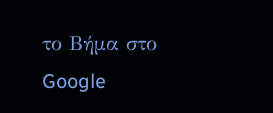το Βήμα στο Google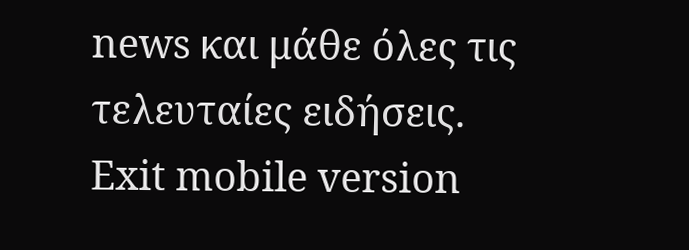news και μάθε όλες τις τελευταίες ειδήσεις.
Exit mobile version